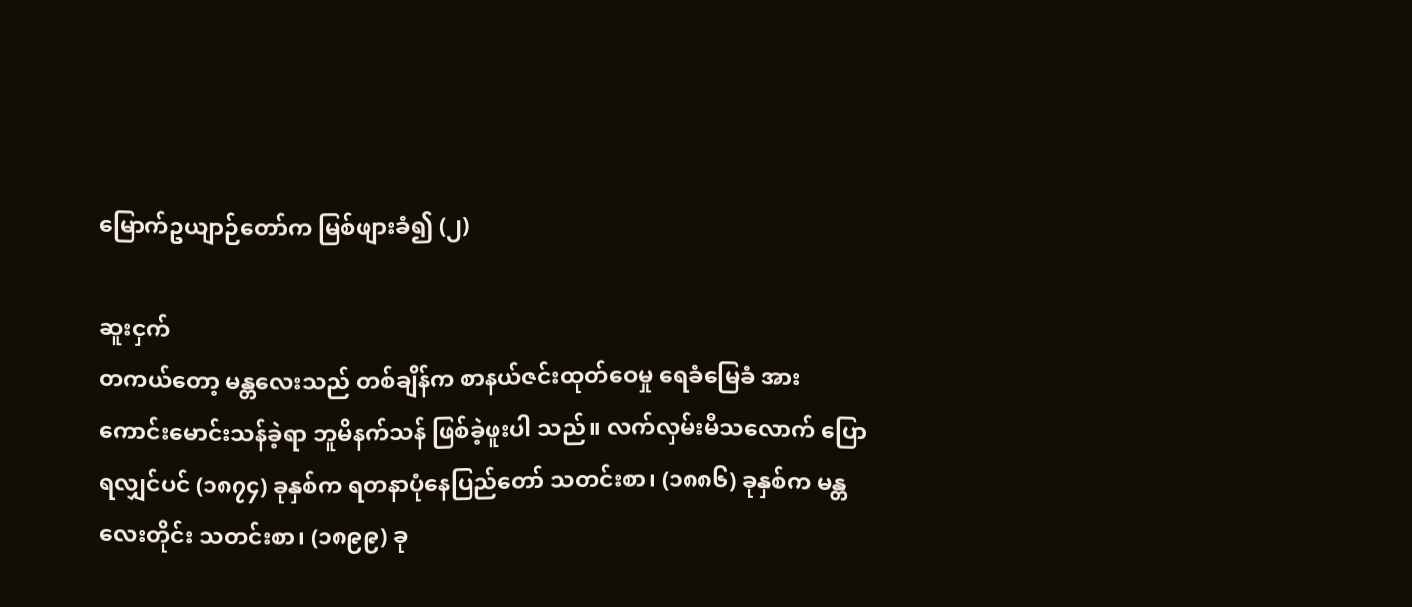မြောက်ဥယျာဉ်တော်က မြစ်ဖျားခံ၍ (၂)

ဆူးငှက်
တကယ်တော့ မန္တလေးသည် တစ်ချိန်က စာနယ်ဇင်းထုတ်ဝေမှု ရေခံမြေခံ အားကောင်းမောင်းသန်ခဲ့ရာ ဘူမိနက်သန် ဖြစ်ခဲ့ဖူးပါ သည်။ လက်လှမ်းမီသလောက် ပြောရလျှင်ပင် (၁၈၇၄) ခုနှစ်က ရတနာပုံနေပြည်တော် သတင်းစာ၊ (၁၈၈၆) ခုနှစ်က မန္တလေးတိုင်း သတင်းစာ၊ (၁၈၉၉) ခု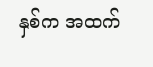နှစ်က အထက်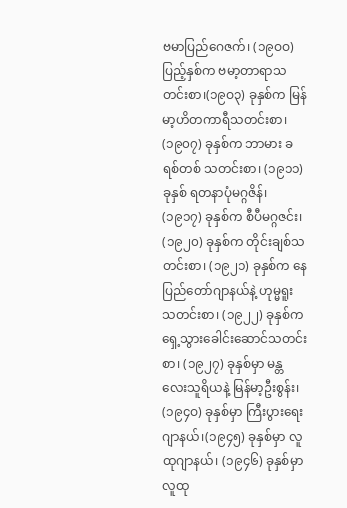ဗမာပြည်ဂေဇက်၊ (၁၉ဝဝ) ပြည့်နှစ်က ဗမာ့တာရာသတင်းစာ၊(၁၉ဝ၃) ခုနှစ်က မြန်မာ့ဟိတကာရီသတင်းစာ၊ (၁၉၀၇) ခုနှစ်က ဘာမား ခရစ်တစ် သတင်းစာ၊ (၁၉၁၁) ခုနှစ် ရတနာပုံမဂ္ဂဇိန်၊ (၁၉၁၇) ခုနှစ်က စီပီမဂ္ဂဇင်း၊ (၁၉၂၀) ခုနှစ်က တိုင်းချစ်သတင်းစာ၊ (၁၉၂၁) ခုနှစ်က နေပြည်တော်ဂျာနယ်နဲ့ ဟုမ္မရူး သတင်းစာ၊ (၁၉၂၂) ခုနှစ်က ရှေ့သွားခေါင်းဆောင်သတင်းစာ၊ (၁၉၂၇) ခုနှစ်မှာ မန္တလေးသူရိယနဲ့ မြန်မာ့ဦးစွန်း၊ (၁၉၄ဝ) ခုနှစ်မှာ ကြီးပွားရေး ဂျာနယ်၊(၁၉၄၅) ခုနှစ်မှာ လူထုဂျာနယ်၊ (၁၉၄၆) ခုနှစ်မှာ လူထု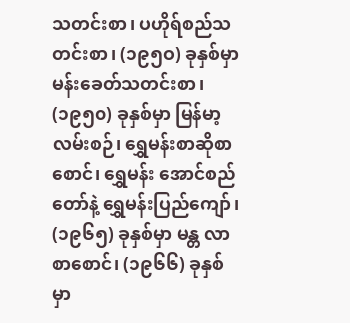သတင်းစာ၊ ပဟိုရ်စည်သတင်းစာ၊ (၁၉၅ဝ) ခုနှစ်မှာ မန်းခေတ်သတင်းစာ၊ (၁၉၅၀) ခုနှစ်မှာ မြန်မာ့လမ်းစဉ်၊ ရွှေမန်းစာဆိုစာစောင်၊ ရွှေမန်း အောင်စည်တော်နဲ့ ရွှေမန်းပြည်ကျော်၊ (၁၉၆၅) ခုနှစ်မှာ မန္တ လာစာစောင်၊ (၁၉၆၆) ခုနှစ်မှာ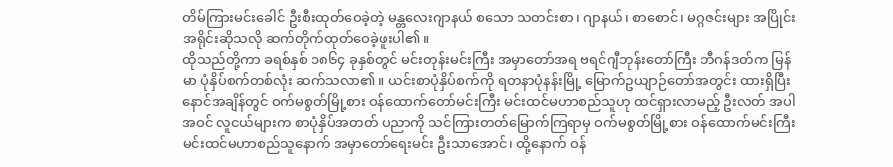တိမ်ကြားမင်းခေါင် ဦးစီးထုတ်ဝေခဲ့တဲ့ မန္တလေးဂျာနယ် စသော သတင်းစာ၊ ဂျာနယ်၊ စာစောင်၊ မဂ္ဂဇင်းများ အပြိုင်းအရိုင်းဆိုသလို ဆက်တိုက်ထုတ်ဝေခဲ့ဖူးပါ၏။
ထိုသည်တို့ကာ ခရစ်နှစ် ၁၈၆၄ ခုနှစ်တွင် မင်းတုန်းမင်းကြီး အမှာတော်အရ ဗရင်ဂျီဘုန်းတော်ကြီး ဘီဂန်ဒတ်က မြန်မာ ပုံနှိပ်စက်တစ်လုံး ဆက်သလာ၏။ ယင်းစာပုံနှိပ်စက်ကို ရတနာပုံနန်းမြို့ မြောက်ဥယျာဉ်တော်အတွင်း ထားရှိပြီး နောင်အချိန်တွင် ဝက်မစွတ်မြို့စား ဝန်ထောက်တော်မင်းကြီး မင်းထင်မဟာစည်သူဟု ထင်ရှားလာမည့် ဦးလတ် အပါအဝင် လူငယ်များက စာပုံနှိပ်အတတ် ပညာကို သင်ကြားတတ်မြောက်ကြရာမှ ဝက်မစွတ်မြို့စား ဝန်ထောက်မင်းကြီး မင်းထင်မဟာစည်သူနောက် အမှာတော်ရေးမင်း ဦးသာအောင်၊ ထို့နောက် ဝန်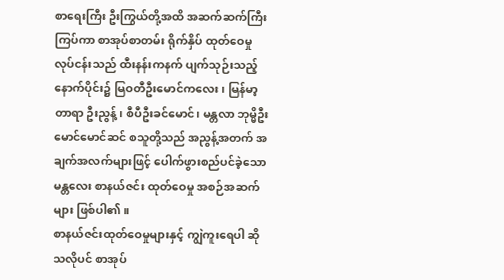စာရေးကြီး ဦးကြွယ်တို့အထိ အဆက်ဆက်ကြီးကြပ်ကာ စာအုပ်စာတမ်း ရိုက်နှိပ် ထုတ်ဝေမှုလုပ်ငန်းသည် ထီးနန်းကနက် ပျက်သုဉ်းသည့်နောက်ပိုင်း၌ မြဝတီဦးမောင်ကလေး၊ မြန်မာ့တာရာ ဦးညွန့်၊ စီပီဦးခင်မောင်၊ မန္တလာ ဘုမ္မိဦးမောင်မောင်ဆင် စသူတို့သည် အညွန့်အတက် အချက်အလက်များဖြင့် ပေါက်ဖွားစည်ပင်ခဲ့သော မန္တလေး စာနယ်ဇင်း ထုတ်ဝေမှု အစဉ်အဆက်များ ဖြစ်ပါ၏။
စာနယ်ဇင်းထုတ်ဝေမှုများနှင့် ကျွဲကူးရေပါ ဆိုသလိုပင် စာအုပ်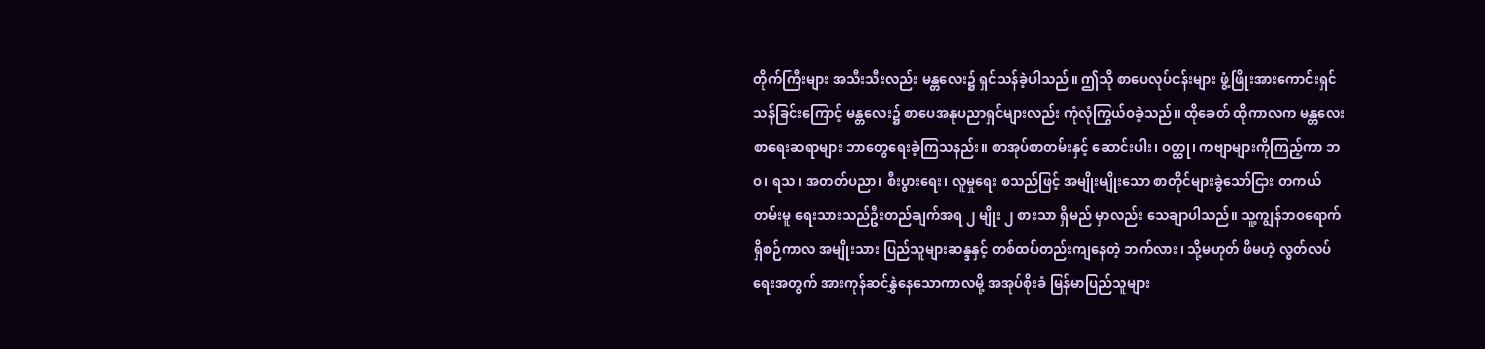တိုက်ကြီးများ အသီးသီးလည်း မန္တလေး၌ ရှင်သန်ခဲ့ပါသည်။ ဤသို စာပေလုပ်ငန်းများ ဖွံ့ဖြိုးအားကောင်းရှင်သန်ခြင်းကြောင့် မန္တလေး၌ စာပေအနုပညာရှင်များလည်း ကုံလုံကြွယ်ဝခဲ့သည်။ ထိုခေတ် ထိုကာလက မန္တလေးစာရေးဆရာများ ဘာတွေရေးခဲ့ကြသနည်း။ စာအုပ်စာတမ်းနှင့် ဆောင်းပါး၊ ဝတ္ထု၊ ကဗျာများကိုကြည့်ကာ ဘဝ၊ ရသ၊ အတတ်ပညာ၊ စီးပွားရေး၊ လူမှုရေး စသည်ဖြင့် အမျိုးမျိုးသော စာတိုင်များခွဲသော်ငြား တကယ်တမ်းမူ ရေးသားသည်ဦးတည်ချက်အရ ၂ မျိုး ၂ စားသာ ရှိမည် မှာလည်း သေချာပါသည်။ သူ့ကျွန်ဘဝရောက်ရှိစဉ်ကာလ အမျိုးသား ပြည်သူများဆန္ဒနှင့် တစ်ထပ်တည်းကျနေတဲ့ ဘက်လား၊ သို့မဟုတ် ဖိမဟဲ့ လွတ်လပ်ရေးအတွက် အားကုန်ဆင်နွှဲနေသောကာလမို့ အအုပ်စိုးခံ မြန်မာပြည်သူများ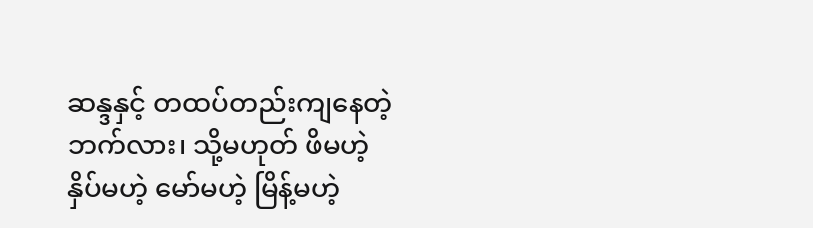ဆန္ဒနှင့် တထပ်တည်းကျနေတဲ့ ဘက်လား၊ သို့မဟုတ် ဖိမဟဲ့ နှိပ်မဟဲ့ မော်မဟဲ့ မြိန့်မဟဲ့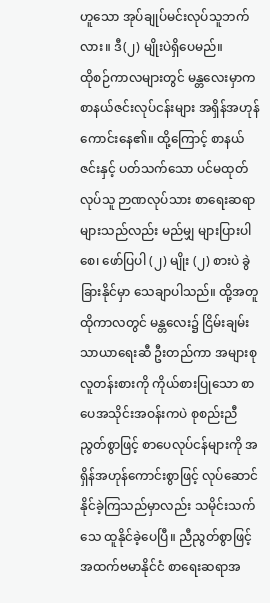ဟူသော အုပ်ချုပ်မင်းလုပ်သူဘက်လား။ ဒီ(၂) မျိုးပဲရှိပေမည်။
ထိုစဉ်ကာလများတွင် မန္တလေးမှာက စာနယ်ဇင်းလုပ်ငန်းများ အရှိန်အဟုန်ကောင်းနေ၏။ ထို့ကြောင့် စာနယ်ဇင်းနှင့် ပတ်သက်သော ပင်မထုတ်လုပ်သူ ဉာဏလုပ်သား စာရေးဆရာများသည်လည်း မည်မျှ များပြားပါစေ၊ ဖော်ပြပါ (၂) မျိုး (၂) စားပဲ ခွဲခြားနိုင်မှာ သေချာပါသည်။ ထို့အတူ ထိုကာလတွင် မန္တလေး၌ ငြိမ်းချမ်းသာယာရေးဆီ ဦးတည်ကာ အများစု လူတန်းစားကို ကိုယ်စားပြုသော စာပေအသိုင်းအဝန်းကပဲ စုစည်းညီညွတ်စွာဖြင့် စာပေလုပ်ငန်များကို အရှိန်အဟုန်ကောင်းစွာဖြင့် လုပ်ဆောင်နိုင်ခဲ့ကြသည်မှာလည်း သမိုင်းသက်သေ ထူနိုင်ခဲ့ပေပြီ။ ညီညွတ်စွာဖြင့် အထက်ဗမာနိုင်ငံ စာရေးဆရာအ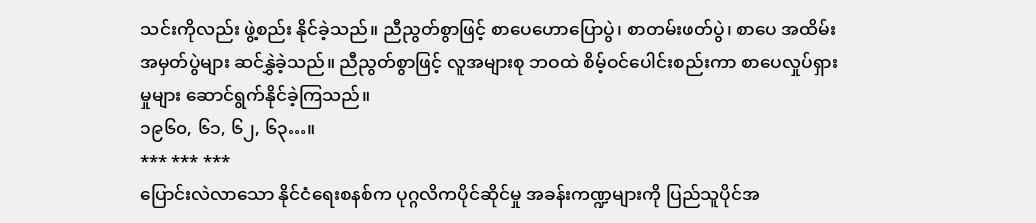သင်းကိုလည်း ဖွဲ့စည်း နိုင်ခဲ့သည်။ ညီညွတ်စွာဖြင့် စာပေဟောပြောပွဲ၊ စာတမ်းဖတ်ပွဲ၊ စာပေ အထိမ်းအမှတ်ပွဲများ ဆင်နွှဲခဲ့သည်။ ညီညွတ်စွာဖြင့် လူအများစု ဘဝထဲ စိမ့်ဝင်ပေါင်းစည်းကာ စာပေလှုပ်ရှားမှုများ ဆောင်ရွက်နိုင်ခဲ့ကြသည်။
၁၉၆၀, ၆၁, ၆၂, ၆၃…။
*** *** ***
ပြောင်းလဲလာသော နိုင်ငံရေးစနစ်က ပုဂ္ဂလိကပိုင်ဆိုင်မှု အခန်းကဏ္ဍများကို ပြည်သူပိုင်အ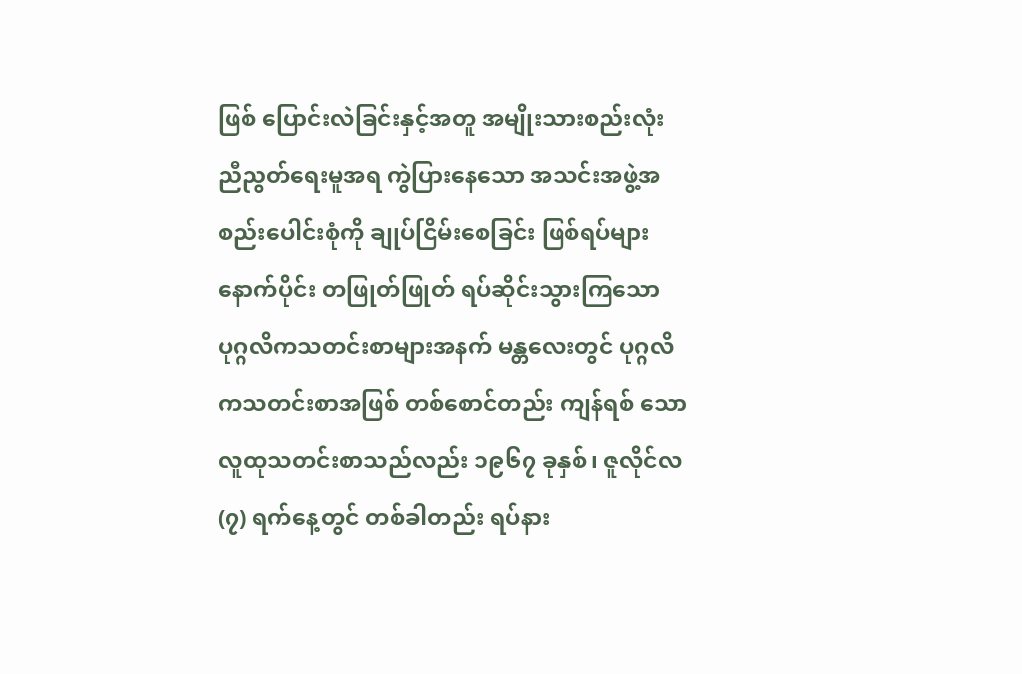ဖြစ် ပြောင်းလဲခြင်းနှင့်အတူ အမျိုးသားစည်းလုံး ညီညွတ်ရေးမူအရ ကွဲပြားနေသော အသင်းအဖွဲ့အစည်းပေါင်းစုံကို ချုပ်ငြိမ်းစေခြင်း ဖြစ်ရပ်များနောက်ပိုင်း တဖြုတ်ဖြုတ် ရပ်ဆိုင်းသွားကြသော ပုဂ္ဂလိကသတင်းစာများအနက် မန္တလေးတွင် ပုဂ္ဂလိကသတင်းစာအဖြစ် တစ်စောင်တည်း ကျန်ရစ် သော လူထုသတင်းစာသည်လည်း ၁၉၆၇ ခုနှစ်၊ ဇူလိုင်လ(၇) ရက်နေ့တွင် တစ်ခါတည်း ရပ်နား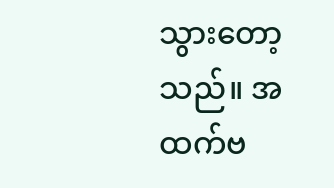သွားတော့သည်။ အထက်ဗ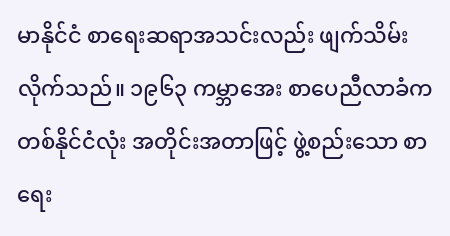မာနိုင်ငံ စာရေးဆရာအသင်းလည်း ဖျက်သိမ်းလိုက်သည်။ ၁၉၆၃ ကမ္ဘာအေး စာပေညီလာခံက တစ်နိုင်ငံလုံး အတိုင်းအတာဖြင့် ဖွဲ့စည်းသော စာရေး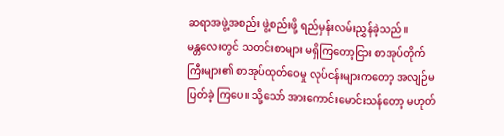ဆရာအဖွဲ့အစည်း ဖွဲ့စည်းဖို့ ရည်မှန်းလမ်းညွှန်ခဲ့သည်။
မန္တလေးတွင် သတင်းစာများ မရှိကြတော့ငြား စာအုပ်တိုက်ကြီးများ၏ စာအုပ်ထုတ်ဝေမှု လုပ်ငန်းများကတော့ အလျဉ်မပြတ်ခဲ့ ကြပေ။ သို့သော် အားကောင်းမောင်းသန်တော့ မဟုတ်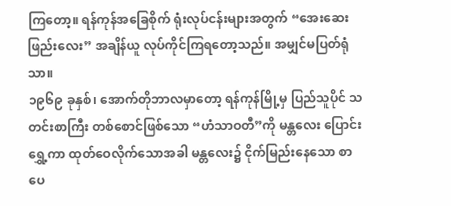ကြတော့။ ရန်ကုန်အခြေစိုက် ရုံးလုပ်ငန်းများအတွက် “အေးဆေးဖြည်းလေး” အချိန်ယူ လုပ်ကိုင်ကြရတော့သည်။ အမျှင်မပြတ်ရုံသာ။
၁၉၆၉ ခုနှစ်၊ အောက်တိုဘာလမှာတော့ ရန်ကုန်မြို့မှ ပြည်သူပိုင် သတင်းစာကြီး တစ်စောင်ဖြစ်သော “ဟံသာဝတီ”ကို မန္တလေး ပြောင်းရွှေ့ကာ ထုတ်ဝေလိုက်သောအခါ မန္တလေး၌ ငိုက်မြည်းနေသော စာပေ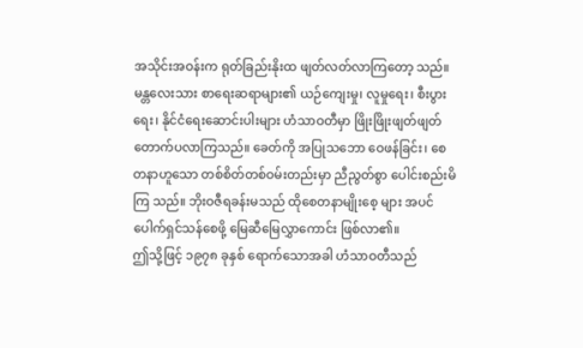အသိုင်းအဝန်းက ရုတ်ခြည်းနိုးထ ဖျတ်လတ်လာကြတော့ သည်။
မန္တလေးသား စာရေးဆရာများ၏ ယဉ်ကျေးမှု၊ လူမှုရေး၊ စီးပွားရေး၊ နိုင်ငံရေးဆောင်းပါးများ ဟံသာဝတီမှာ ဖြိုးဖြိုးဖျတ်ဖျတ် တောက်ပလာကြသည်။ ခေတ်ကို အပြုသဘော ဝေဖန်ခြင်း၊ စေတနာဟူသော တစ်စိတ်တစ်ဝမ်းတည်းမှာ ညီညွတ်စွာ ပေါင်းစည်းမိကြ သည်။ ဘိုးဝဇီရခန်းမသည် ထိုစေတနာမျိုးစေ့ များ အပင်ပေါက်ရှင်သန်စေဖို့ မြေဆီမြေလွှာကောင်း ဖြစ်လာ၏။
ဤသို့ဖြင့် ၁၉၇၈ ခုနှစ် ရောက်သောအခါ ဟံသာဝတီသည်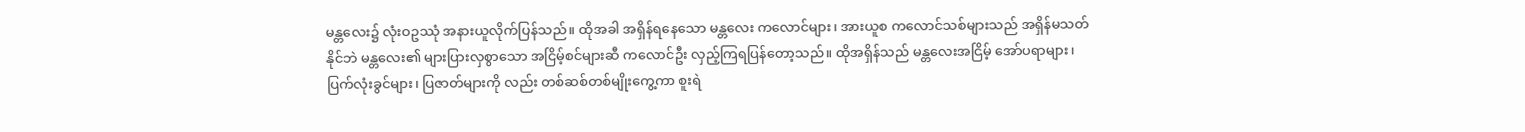မန္တလေး၌ လုံးဝဥဿုံ အနားယူလိုက်ပြန်သည်။ ထိုအခါ အရှိန်ရနေသော မန္တလေး ကလောင်များ၊ အားယူစ ကလောင်သစ်များသည် အရှိန်မသတ်နိုင်ဘဲ မန္တလေး၏ များပြားလှစွာသော အငြိမ့်စင်များဆီ ကလောင်ဦး လှည့်ကြရပြန်တော့သည်။ ထိုအရှိန်သည် မန္တလေးအငြိမ့် အော်ပရာများ၊ ပြက်လုံးခွင်များ၊ ပြဇာတ်များကို လည်း တစ်ဆစ်တစ်မျိုးကွေ့ကာ စူးရဲ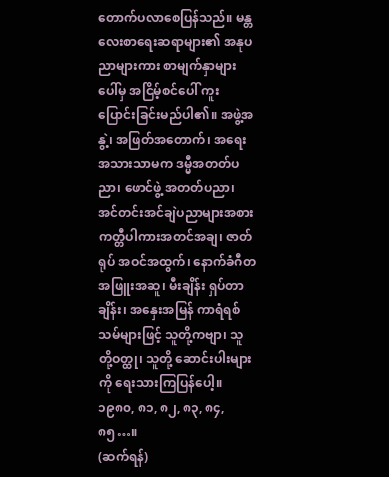တောက်ပလာစေပြန်သည်။ မန္တလေးစာရေးဆရာများ၏ အနုပညာများကား စာမျက်နှာများပေါ်မှ အငြိမ့်စင်ပေါ် ကူးပြောင်းခြင်းမည်ပါ၏။ အဖွဲ့အနွဲ့၊ အဖြတ်အတောက်၊ အရေးအသားသာမက ဒမ္မီအတတ်ပညာ၊ ဖောင်ဖွဲ့ အတတ်ပညာ၊ အင်တင်းအင်ချဲပညာများအစား ကတ္တီပါကားအတင်အချ၊ ဇာတ်ရုပ် အဝင်အထွက်၊ နောက်ခံဂီတ အဖြူးအဆူ၊ မီးချိန်း ရှပ်တာချိန်း၊ အနှေးအမြန် ကာရံရစ်သမ်များဖြင့် သူတို့ကဗျာ၊ သူတို့ဝတ္ထု၊ သူတို့ ဆောင်းပါးများကို ရေးသားကြပြန်ပေါ့။
၁၉၈၀, ၈၁, ၈၂, ၈၃, ၈၄, ၈၅…။
(ဆက်ရန်)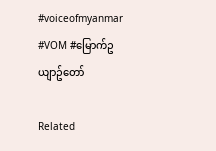#voiceofmyanmar #VOM #မြောက်ဥယျာဥ်တော်

Related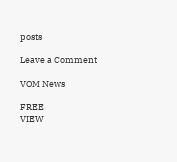posts

Leave a Comment

VOM News

FREE
VIEW